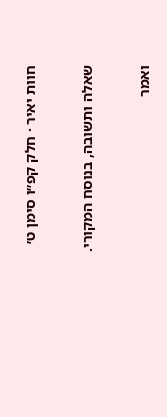חוות יאיר · חלק קפ״ו סימן ט׳

שאלה ותשובה, בנוסח המקורי.

ואמר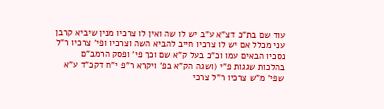עוד שם בת"כ דצ"א ע"ב יש לו שה ואין לו צרכיו מנין שיביא קרבן עני מכלל אם יש לו צרכיו חייב להביא השה וצרכיו ופי' צרכיו ר"ל נסכיו הבאים עמו וכ"כ בעל ק"א שם וכך פי' ופסק הרמב"ם בהלכות שגגות פ"י (ושגה הק"א בפ' ויקרא ר"פ י"ח דקכ"ד ע"א שפי' מ"ש צרכיו ר"ל צרכי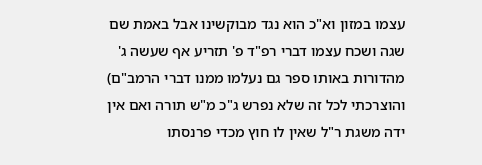עצמו במזון וא"כ הוא נגד מבוקשינו אבל באמת שם שגה ושכח עצמו דברי רפ"ד פ' תזריע אף שעשה ג' מהדורות באותו ספר גם נעלמו ממנו דברי הרמב"ם) והוצרכתי לכל זה שלא נפרש ג"כ מ"ש תורה ואם אין ידה משגת ר"ל שאין לו חוץ מכדי פרנסתו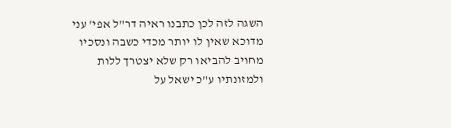השגה לזה לכן כתבנו ראיה דר"ל אפי' עני מדוכא שאין לו יותר מכדי כשבה ונסכיו מחויב להביאו רק שלא יצטרך ללות ולמזונתיו ע"כ ישאל על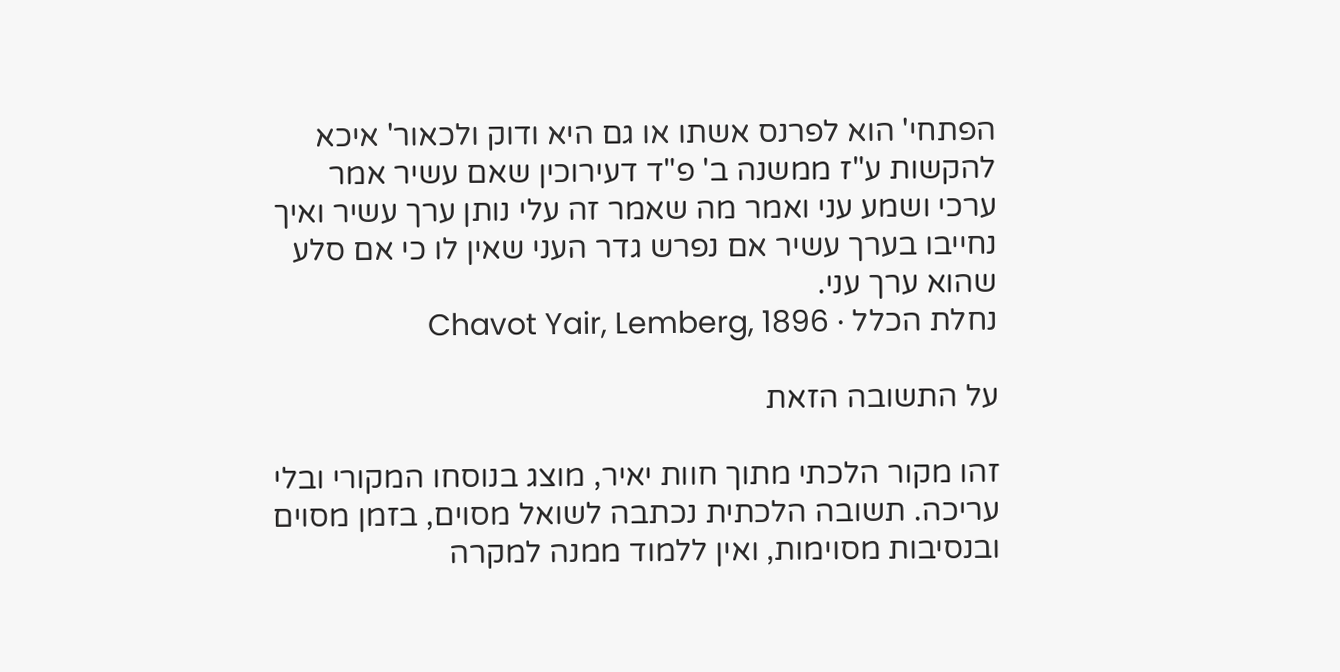הפתחי' הוא לפרנס אשתו או גם היא ודוק ולכאור' איכא להקשות ע"ז ממשנה ב' פ"ד דעירוכין שאם עשיר אמר ערכי ושמע עני ואמר מה שאמר זה עלי נותן ערך עשיר ואיך נחייבו בערך עשיר אם נפרש גדר העני שאין לו כי אם סלע שהוא ערך עני.
נחלת הכלל · Chavot Yair, Lemberg, 1896

על התשובה הזאת

זהו מקור הלכתי מתוך חוות יאיר, מוצג בנוסחו המקורי ובלי עריכה. תשובה הלכתית נכתבה לשואל מסוים, בזמן מסוים ובנסיבות מסוימות, ואין ללמוד ממנה למקרה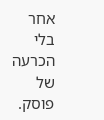אחר בלי הכרעה של פוסק.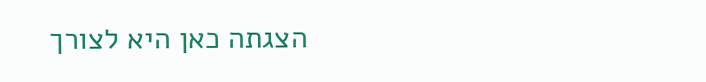הצגתה כאן היא לצורך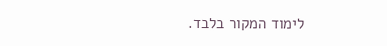לימוד המקור בלבד.